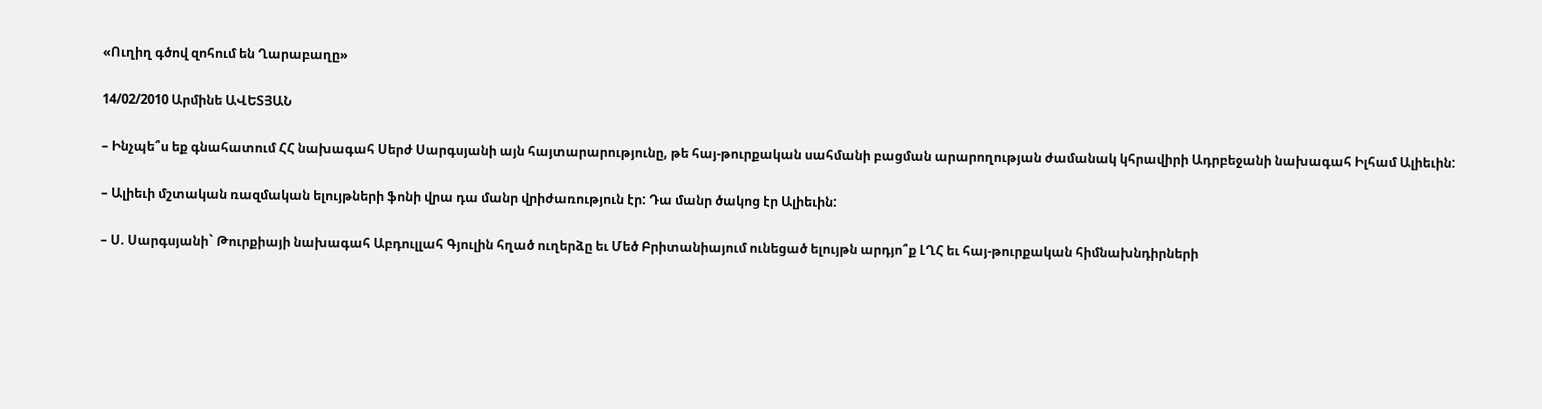«Ուղիղ գծով զոհում են Ղարաբաղը»

14/02/2010 Արմինե ԱՎԵՏՅԱՆ

– Ինչպե՞ս եք գնահատում ՀՀ նախագահ Սերժ Սարգսյանի այն հայտարարությունը, թե հայ-թուրքական սահմանի բացման արարողության ժամանակ կհրավիրի Ադրբեջանի նախագահ Իլհամ Ալիեւին:

– Ալիեւի մշտական ռազմական ելույթների ֆոնի վրա դա մանր վրիժառություն էր: Դա մանր ծակոց էր Ալիեւին:

– Ս. Սարգսյանի` Թուրքիայի նախագահ Աբդուլլահ Գյուլին հղած ուղերձը եւ Մեծ Բրիտանիայում ունեցած ելույթն արդյո՞ք ԼՂՀ եւ հայ-թուրքական հիմնախնդիրների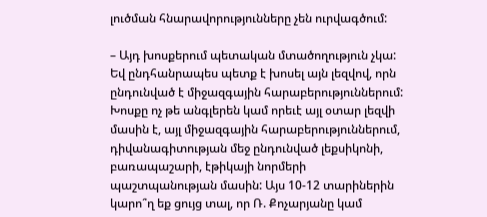լուծման հնարավորությունները չեն ուրվագծում:

– Այդ խոսքերում պետական մտածողություն չկա: Եվ ընդհանրապես պետք է խոսել այն լեզվով, որն ընդունված է միջազգային հարաբերություններում: Խոսքը ոչ թե անգլերեն կամ որեւէ այլ օտար լեզվի մասին է, այլ միջազգային հարաբերություններում, դիվանագիտության մեջ ընդունված լեքսիկոնի, բառապաշարի, էթիկայի նորմերի պաշտպանության մասին: Այս 10-12 տարիներին կարո՞ղ եք ցույց տալ, որ Ռ. Քոչարյանը կամ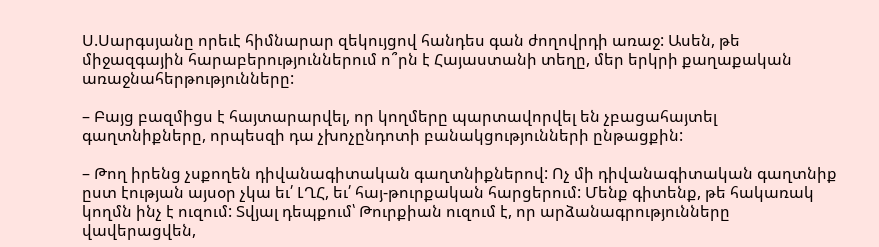Ս.Սարգսյանը որեւէ հիմնարար զեկույցով հանդես գան ժողովրդի առաջ: Ասեն, թե միջազգային հարաբերություններում ո՞րն է Հայաստանի տեղը, մեր երկրի քաղաքական առաջնահերթությունները:

– Բայց բազմիցս է հայտարարվել, որ կողմերը պարտավորվել են չբացահայտել գաղտնիքները, որպեսզի դա չխոչընդոտի բանակցությունների ընթացքին:

– Թող իրենց չսքողեն դիվանագիտական գաղտնիքներով: Ոչ մի դիվանագիտական գաղտնիք ըստ էության այսօր չկա եւ՛ ԼՂՀ, եւ՛ հայ-թուրքական հարցերում: Մենք գիտենք, թե հակառակ կողմն ինչ է ուզում: Տվյալ դեպքում՝ Թուրքիան ուզում է, որ արձանագրությունները վավերացվեն,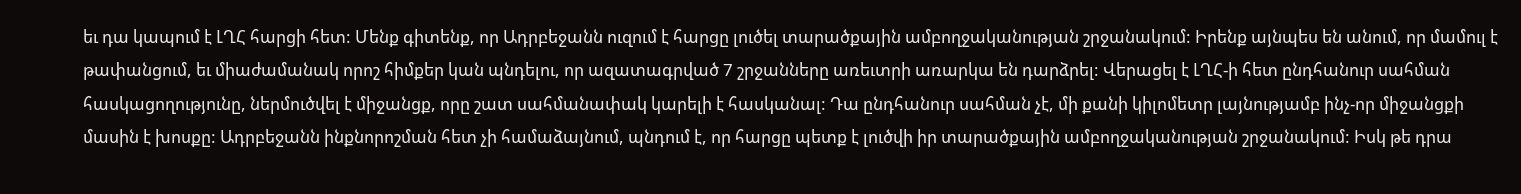եւ դա կապում է ԼՂՀ հարցի հետ: Մենք գիտենք, որ Ադրբեջանն ուզում է հարցը լուծել տարածքային ամբողջականության շրջանակում: Իրենք այնպես են անում, որ մամուլ է թափանցում, եւ միաժամանակ որոշ հիմքեր կան պնդելու, որ ազատագրված 7 շրջանները առեւտրի առարկա են դարձրել: Վերացել է ԼՂՀ-ի հետ ընդհանուր սահման հասկացողությունը, ներմուծվել է միջանցք, որը շատ սահմանափակ կարելի է հասկանալ: Դա ընդհանուր սահման չէ, մի քանի կիլոմետր լայնությամբ ինչ-որ միջանցքի մասին է խոսքը: Ադրբեջանն ինքնորոշման հետ չի համաձայնում, պնդում է, որ հարցը պետք է լուծվի իր տարածքային ամբողջականության շրջանակում: Իսկ թե դրա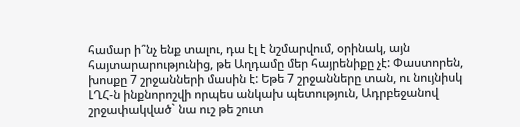համար ի՞նչ ենք տալու, դա էլ է նշմարվում, օրինակ, այն հայտարարությունից, թե Աղդամը մեր հայրենիքը չէ: Փաստորեն, խոսքը 7 շրջանների մասին է: Եթե 7 շրջանները տան, ու նույնիսկ ԼՂՀ-ն ինքնորոշվի որպես անկախ պետություն, Ադրբեջանով շրջափակված` նա ուշ թե շուտ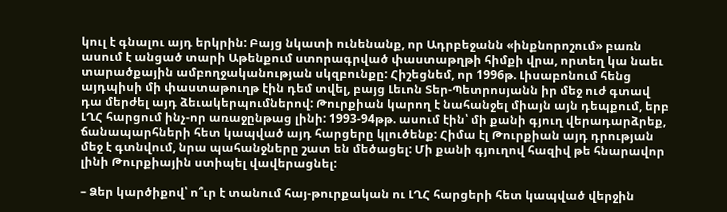կուլ է գնալու այդ երկրին: Բայց նկատի ունենանք, որ Ադրբեջանն «ինքնորոշում» բառն ասում է անցած տարի Աթենքում ստորագրված փաստաթղթի հիմքի վրա, որտեղ կա նաեւ տարածքային ամբողջականության սկզբունքը: Հիշեցնեմ, որ 1996թ. Լիսաբոնում հենց այդպիսի մի փաստաթուղթ էին դեմ տվել, բայց Լեւոն Տեր-Պետրոսյանն իր մեջ ուժ գտավ դա մերժել այդ ձեւակերպումներով: Թուրքիան կարող է նահանջել միայն այն դեպքում, երբ ԼՂՀ հարցում ինչ-որ առաջընթաց լինի: 1993-94թթ. ասում էին՝ մի քանի գյուղ վերադարձրեք, ճանապարհների հետ կապված այդ հարցերը կլուծենք: Հիմա էլ Թուրքիան այդ դրության մեջ է գտնվում, նրա պահանջները շատ են մեծացել: Մի քանի գյուղով հազիվ թե հնարավոր լինի Թուրքիային ստիպել վավերացնել:

– Ձեր կարծիքով՝ ո՞ւր է տանում հայ-թուրքական ու ԼՂՀ հարցերի հետ կապված վերջին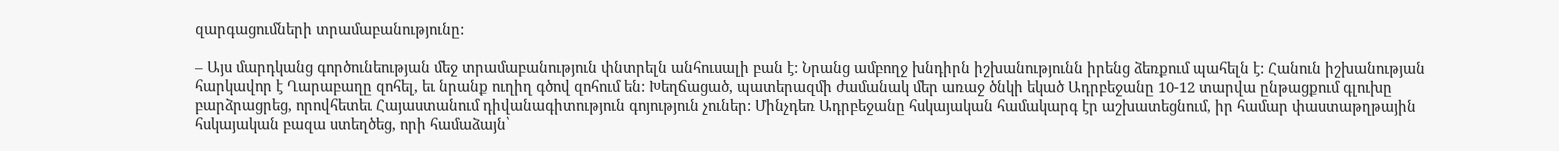զարգացումների տրամաբանությունը:

– Այս մարդկանց գործունեության մեջ տրամաբանություն փնտրելն անհուսալի բան է: Նրանց ամբողջ խնդիրն իշխանությունն իրենց ձեռքում պահելն է: Հանուն իշխանության հարկավոր է Ղարաբաղը զոհել, եւ նրանք ուղիղ գծով զոհում են: Խեղճացած, պատերազմի ժամանակ մեր առաջ ծնկի եկած Ադրբեջանը 10-12 տարվա ընթացքում գլուխը բարձրացրեց, որովհետեւ Հայաստանում դիվանագիտություն գոյություն չուներ: Մինչդեռ Ադրբեջանը հսկայական համակարգ էր աշխատեցնում, իր համար փաստաթղթային հսկայական բազա ստեղծեց, որի համաձայն՝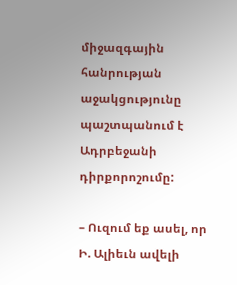միջազգային հանրության աջակցությունը պաշտպանում է Ադրբեջանի դիրքորոշումը:

– Ուզում եք ասել, որ Ի. Ալիեւն ավելի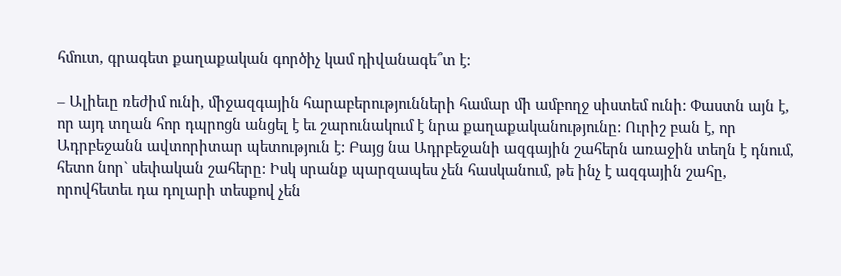հմուտ, գրագետ քաղաքական գործիչ կամ դիվանագե՞տ է:

– Ալիեւը ռեժիմ ունի, միջազգային հարաբերությունների համար մի ամբողջ սիստեմ ունի: Փաստն այն է, որ այդ տղան հոր դպրոցն անցել է եւ շարունակում է նրա քաղաքականությունը: Ուրիշ բան է, որ Ադրբեջանն ավտորիտար պետություն է: Բայց նա Ադրբեջանի ազգային շահերն առաջին տեղն է դնում, հետո նոր` սեփական շահերը: Իսկ սրանք պարզապես չեն հասկանում, թե ինչ է ազգային շահը, որովհետեւ դա դոլարի տեսքով չեն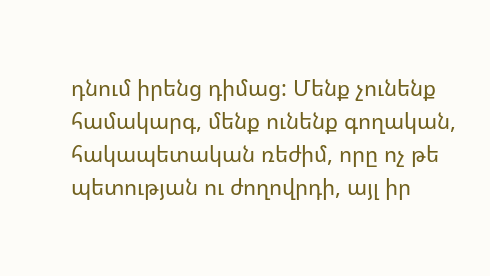դնում իրենց դիմաց: Մենք չունենք համակարգ, մենք ունենք գողական, հակապետական ռեժիմ, որը ոչ թե պետության ու ժողովրդի, այլ իր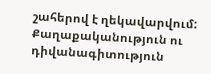շահերով է ղեկավարվում: Քաղաքականություն ու դիվանագիտություն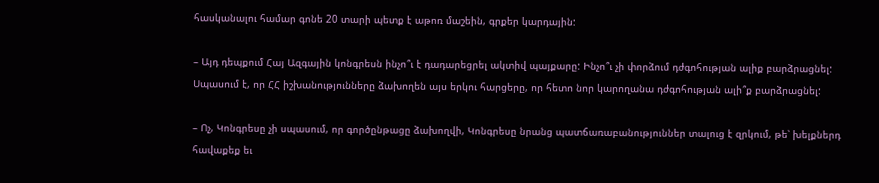հասկանալու համար գոնե 20 տարի պետք է աթոռ մաշեին, գրքեր կարդային:

– Այդ դեպքում Հայ Ազգային կոնգրեսն ինչո՞ւ է դադարեցրել ակտիվ պայքարը: Ինչո՞ւ չի փորձում դժգոհության ալիք բարձրացնել: Սպասում է, որ ՀՀ իշխանությունները ձախողեն այս երկու հարցերը, որ հետո նոր կարողանա դժգոհության ալի՞ք բարձրացնել:

– Ոչ, Կոնգրեսը չի սպասում, որ գործընթացը ձախողվի, Կոնգրեսը նրանց պատճառաբանություններ տալուց է զրկում, թե՝ խելքներդ հավաքեք եւ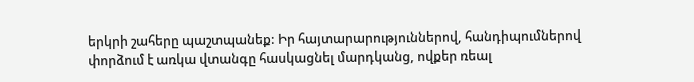երկրի շահերը պաշտպանեք: Իր հայտարարություններով, հանդիպումներով փորձում է առկա վտանգը հասկացնել մարդկանց, ովքեր ռեալ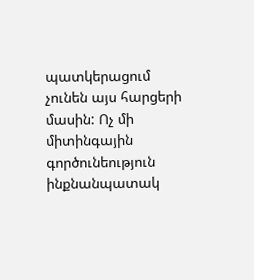պատկերացում չունեն այս հարցերի մասին: Ոչ մի միտինգային գործունեություն ինքնանպատակ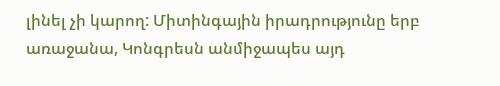լինել չի կարող: Միտինգային իրադրությունը երբ առաջանա, Կոնգրեսն անմիջապես այդ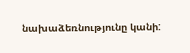նախաձեռնությունը կանի: